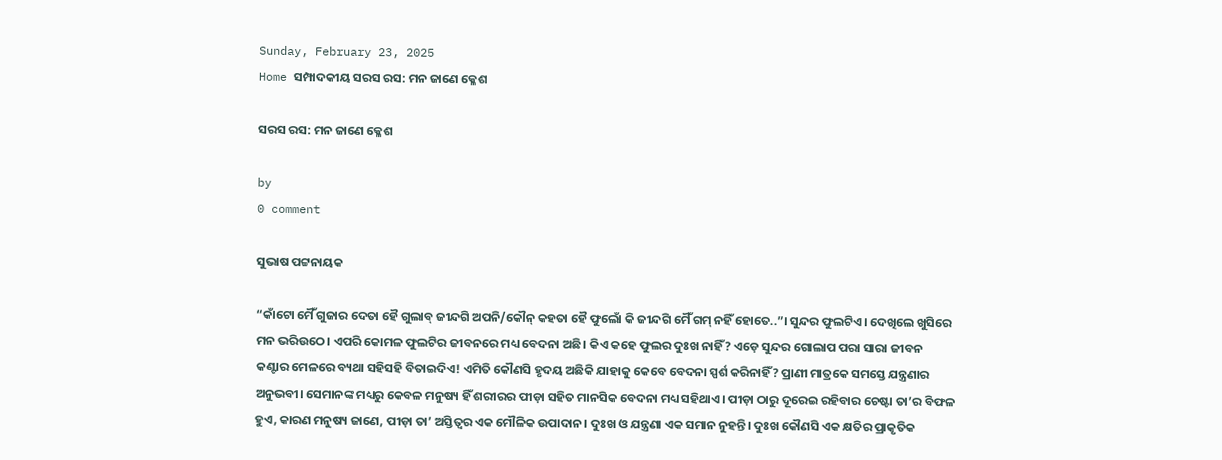Sunday, February 23, 2025
Home ସମ୍ପାଦକୀୟ ସରସ ରସ: ମନ ଜାଣେ କ୍ଳେଶ

ସରସ ରସ: ମନ ଜାଣେ କ୍ଳେଶ

by
0 comment

ସୁଭାଷ ପଟ୍ଟନାୟକ

“କାଁଟୋ ମୈଁ ଗୁଜାର ଦେତା ହୈ ଗୁଲାବ୍ ଜୀନ୍ଦଗି ଅପନି/କୌନ୍ କହତା ହୈ ଫୁଲୋଁ କି ଜୀନ୍ଦଗି ମୈଁ ଗମ୍ ନହିଁ ହୋତେ..”। ସୁନ୍ଦର ଫୁଲଟିଏ। ଦେଖିଲେ ଖୁସିରେ ମନ ଭରିଉଠେ। ଏପରି କୋମଳ ଫୁଲଟିର ଜୀବନରେ ମଧ୍ୟ ବେଦନା ଅଛି। କିଏ କହେ ଫୁଲର ଦୁଃଖ ନାହିଁ? ଏଡ଼େ ସୁନ୍ଦର ଗୋଲାପ ପରା ସାରା ଜୀବନ କଣ୍ଟାର ମେଳରେ ବ୍ୟଥା ସହିସହି ବିତାଇଦିଏ! ଏମିତି କୌଣସି ହୃଦୟ ଅଛିକି ଯାହାକୁ କେବେ ବେଦନା ସ୍ପର୍ଶ କରିନାହିଁ? ପ୍ରାଣୀ ମାତ୍ରକେ ସମସ୍ତେ ଯନ୍ତ୍ରଣାର ଅନୁଭବୀ। ସେମାନଙ୍କ ମଧ୍ୟରୁ କେବଳ ମନୁଷ୍ୟ ହିଁ ଶରୀରର ପୀଡ଼ା ସହିତ ମାନସିକ ବେଦନା ମଧ୍ୟ ସହିଥାଏ। ପୀଡ଼ା ଠାରୁ ଦୂରେଇ ରହିବାର ଚେଷ୍ଟା ତା’ର ବିଫଳ ହୁଏ, କାରଣ ମନୁଷ୍ୟ ଜାଣେ, ପୀଡ଼ା ତା’ ଅସ୍ତିତ୍ବର ଏକ ମୌଳିକ ଉପାଦାନ। ଦୁଃଖ ଓ ଯନ୍ତ୍ରଣା ଏକ ସମାନ ନୁହନ୍ତି। ଦୁଃଖ କୌଣସି ଏକ କ୍ଷତିର ପ୍ରାକୃତିକ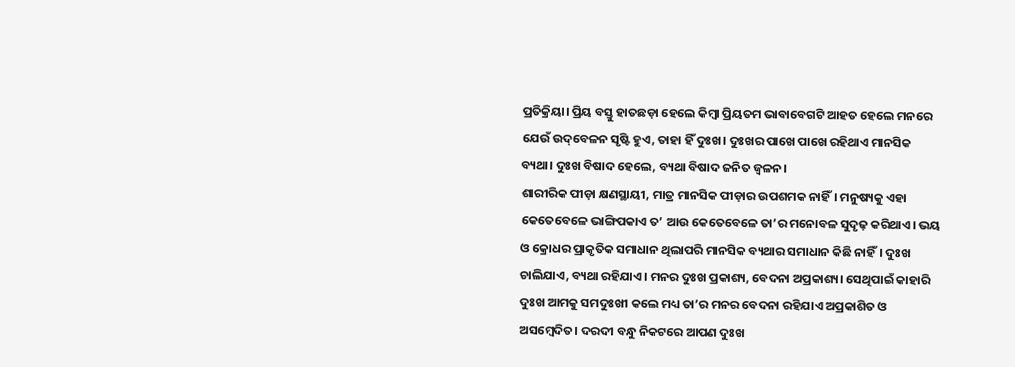ପ୍ରତିକ୍ରିୟା। ପ୍ରିୟ ବସ୍ତୁ ହାତଛଡ଼ା ହେଲେ କିମ୍ବା ପ୍ରିୟତମ ଭାବାବେଗଟି ଆହତ ହେଲେ ମନରେ ଯେଉଁ ଉଦ୍‌ବେଳନ ସୃଷ୍ଟି ହୁଏ, ତାହା ହିଁ ଦୁଃଖ। ଦୁଃଖର ପାଖେ ପାଖେ ରହିଥାଏ ମାନସିକ ବ୍ୟଥା। ଦୁଃଖ ବିଷାଦ ହେଲେ, ବ୍ୟଥା ବିଷାଦ ଜନିତ ଜ୍ବଳନ।
ଶାରୀରିକ ପୀଡ଼ା କ୍ଷଣସ୍ଥାୟୀ, ମାତ୍ର ମାନସିକ ପୀଡ଼ାର ଉପଶମକ ନାହିଁ। ମନୁଷ୍ୟକୁ ଏହା କେତେବେଳେ ଭାଙ୍ଗିପକାଏ ତ’ ଆଉ କେତେବେଳେ ତା’ର ମନୋବଳ ସୁଦୃଢ଼ କରିଥାଏ। ଭୟ ଓ କ୍ରୋଧର ପ୍ରାକୃତିକ ସମାଧାନ ଥିଲାପରି ମାନସିକ ବ୍ୟଥାର ସମାଧାନ କିଛି ନାହିଁ। ଦୁଃଖ ଚାଲିଯାଏ, ବ୍ୟଥା ରହିଯାଏ। ମନର ଦୁଃଖ ପ୍ରକାଶ୍ୟ, ବେଦନା ଅପ୍ରକାଶ୍ୟ। ସେଥିପାଇଁ କାହାରି ଦୁଃଖ ଆମକୁ ସମଦୁଃଖୀ କଲେ ମଧ୍ୟ ତା’ର ମନର ବେଦନା ରହିଯାଏ ଅପ୍ରକାଶିତ ଓ ଅସମ୍ବେଦିତ। ଦରଦୀ ବନ୍ଧୁ ନିକଟରେ ଆପଣ ଦୁଃଖ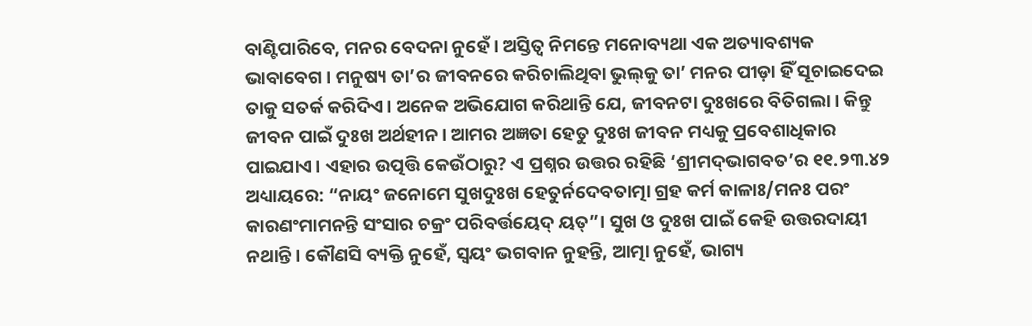ବାଣ୍ଟିପାରିବେ, ମନର ବେଦନା ନୁହେଁ। ଅସ୍ତିତ୍ବ ନିମନ୍ତେ ମନୋବ୍ୟଥା ଏକ ଅତ୍ୟାବଶ୍ୟକ ଭାବାବେଗ। ମନୁଷ୍ୟ ତା’ର ଜୀବନରେ କରିଚାଲିଥିବା ଭୁଲ୍‌କୁ ତା’ ମନର ପୀଡ଼ା ହିଁ ସୂଚାଇଦେଇ ତାକୁ ସତର୍କ କରିଦିଏ। ଅନେକ ଅଭିଯୋଗ କରିଥାନ୍ତି ଯେ, ଜୀବନଟା ଦୁଃଖରେ ବିତିଗଲା। କିନ୍ତୁ ଜୀବନ ପାଇଁ ଦୁଃଖ ଅର୍ଥହୀନ। ଆମର ଅଜ୍ଞତା ହେତୁ ଦୁଃଖ ଜୀବନ ମଧ୍ୟକୁ ପ୍ରବେଶାଧିକାର ପାଇଯାଏ। ଏହାର ଉତ୍ପତ୍ତି କେଉଁଠାରୁ? ଏ ପ୍ରଶ୍ନର ଉତ୍ତର ରହିଛି ‘ଶ୍ରୀମଦ୍‌ଭାଗବତ’ର ୧୧.୨୩.୪୨ ଅଧ୍ୟାୟରେ: “ନାୟଂ ଜନୋମେ ସୁଖଦୁଃଖ ହେତୁର୍ନଦେବତାତ୍ମା ଗ୍ରହ କର୍ମ କାଳାଃ/ମନଃ ପରଂ କାରଣଂମାମନନ୍ତି ସଂସାର ଚକ୍ରଂ ପରିବର୍ତ୍ତୟେଦ୍ ୟତ୍”। ସୁଖ ଓ ଦୁଃଖ ପାଇଁ କେହି ଉତ୍ତରଦାୟୀ ନଥାନ୍ତି। କୌଣସି ବ୍ୟକ୍ତି ନୁହେଁ, ସ୍ବୟଂ ଭଗବାନ ନୁହନ୍ତି, ଆତ୍ମା ନୁହେଁ, ଭାଗ୍ୟ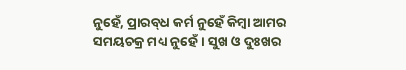ନୁହେଁ, ପ୍ରାରବ୍‌ଧ କର୍ମ ନୁହେଁ କିମ୍ବା ଆମର ସମୟଚକ୍ର ମଧ୍ୟ ନୁହେଁ। ସୁଖ ଓ ଦୁଃଖର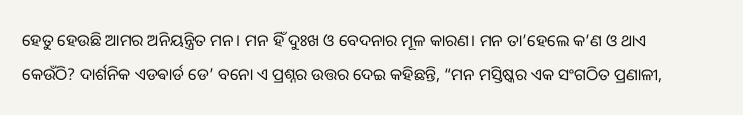ହେତୁ ହେଉଛି ଆମର ଅନିୟନ୍ତ୍ରିତ ମନ। ମନ ହିଁ ଦୁଃଖ ଓ ବେଦନାର ମୂଳ କାରଣ। ମନ ତା’ହେଲେ କ’ଣ ଓ ଥାଏ କେଉଁଠି? ଦାର୍ଶନିକ ଏଡଵାର୍ଡ ଡେ’ ବନୋ ଏ ପ୍ରଶ୍ନର ଉତ୍ତର ଦେଇ କହିଛନ୍ତି, “ମନ ମସ୍ତିଷ୍କର ଏକ ସଂଗଠିତ ପ୍ରଣାଳୀ,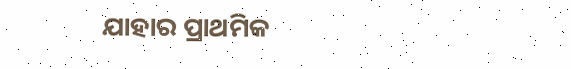ଯାହାର ପ୍ରାଥମିକ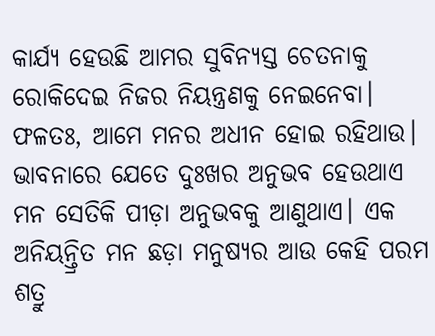କାର୍ଯ୍ୟ ହେଉଛି ଆମର ସୁବିନ୍ୟସ୍ତ ଚେତନାକୁ ରୋକିଦେଇ ନିଜର ନିୟନ୍ତ୍ରଣକୁ ନେଇନେବା। ଫଳତଃ, ଆମେ ମନର ଅଧୀନ ହୋଇ ରହିଥାଉ। ଭାବନାରେ ଯେତେ ଦୁଃଖର ଅନୁଭବ ହେଉଥାଏ ମନ ସେତିକି ପୀଡ଼ା ଅନୁଭବକୁ ଆଣୁଥାଏ। ଏକ ଅନିୟନ୍ତ୍ରିତ ମନ ଛଡ଼ା ମନୁଷ୍ୟର ଆଉ କେହି ପରମ ଶତ୍ରୁ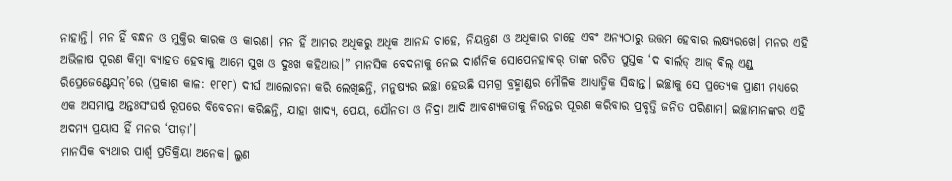ନାହାନ୍ତି। ମନ ହିଁ ବନ୍ଧନ ଓ ମୁକ୍ତିର କାରକ ଓ କାରଣ। ମନ ହିଁ ଆମର ଅଧିକରୁ ଅଧିକ ଆନନ୍ଦ ଚାହେ, ନିୟନ୍ତ୍ରଣ ଓ ଅଧିକାର ଚାହେ ଏବଂ ଅନ୍ୟଠାରୁ ଉତ୍ତମ ହେବାର ଲକ୍ଷ୍ୟରଖେ। ମନର ଏହି ଅଭିଳାଷ ପୂରଣ କିମ୍ବା ବ୍ୟାହତ ହେବାକୁ ଆମେ ସୁଖ ଓ ଦୁଃଖ କହିଥାଉ।” ମାନସିକ ବେଦନାକୁ ନେଇ ଦାର୍ଶନିକ ସୋପେନହାଵର୍‌ ତାଙ୍କ ରଚିତ ପୁସ୍ତକ ‘ଦ ଵାର୍ଲଡ୍‌ ଆଜ୍ ଵିଲ୍ ଏଣ୍ଡ୍ ରିପ୍ରେଜେଣ୍ଟେସନ୍’ରେ (ପ୍ରକାଶ କାଳ: ୧୮୧୮) ଦୀର୍ଘ ଆଲୋଚନା କରି ଲେଖିଛନ୍ତି, ମନୁଷ୍ୟର ଇଚ୍ଛା ହେଉଛି ସମଗ୍ର ବ୍ରହ୍ମାଣ୍ଡର ମୌଳିକ ଆଧ୍ୟାତ୍ମିକ ସିଦ୍ଧାନ୍ତ। ଇଚ୍ଛାକୁ ସେ ପ୍ରତ୍ୟେକ ପ୍ରାଣୀ ମଧ୍ୟରେ ଏକ ଅସମାପ୍ତ ଅନ୍ତଃସଂଘର୍ଷ ରୂପରେ ବିବେଚନା କରିଛନ୍ତି, ଯାହା ଖାଦ୍ୟ, ପେୟ, ଯୌନତା ଓ ନିଦ୍ରା ଆଦି ଆବଶ୍ୟକତାକୁ ନିରନ୍ତର ପୂରଣ କରିବାର ପ୍ରବୃତ୍ତି ଜନିତ ପରିଣାମ। ଇଚ୍ଛାମାନଙ୍କର ଏହି ଅଦମ୍ୟ ପ୍ରୟାସ ହିଁ ମନର ‘ପୀଡ଼ା’।
ମାନସିକ ବ୍ୟଥାର ପାର୍ଶ୍ବ ପ୍ରତିକ୍ରିୟା ଅନେକ। ଲୁଣ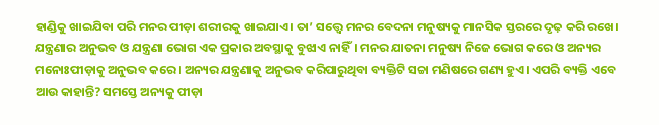ହାଣ୍ଡିକୁ ଖାଇଯିବା ପରି ମନର ପୀଡ଼ା ଶରୀରକୁ ଖାଇଯାଏ। ତା’ ସତ୍ତ୍ବେ ମନର ବେଦନା ମନୁଷ୍ୟକୁ ମାନସିକ ସ୍ତରରେ ଦୃଢ଼ କରି ରଖେ। ଯନ୍ତ୍ରଣାର ଅନୁଭବ ଓ ଯନ୍ତ୍ରଣା ଭୋଗ ଏକ ପ୍ରକାର ଅବସ୍ଥାକୁ ବୁଝାଏ ନାହିଁ। ମନର ଯାତନା ମନୁଷ୍ୟ ନିଜେ ଭୋଗ କରେ ଓ ଅନ୍ୟର ମନୋଃପୀଡ଼ାକୁ ଅନୁଭବ କରେ। ଅନ୍ୟର ଯନ୍ତ୍ରଣାକୁ ଅନୁଭବ କରିପାରୁଥିବା ବ୍ୟକ୍ତିଟି ସଚ୍ଚା ମଣିଷରେ ଗଣ୍ୟ ହୁଏ। ଏପରି ବ୍ୟକ୍ତି ଏବେ ଆଉ କାହାନ୍ତି? ସମସ୍ତେ ଅନ୍ୟକୁ ପୀଡ଼ା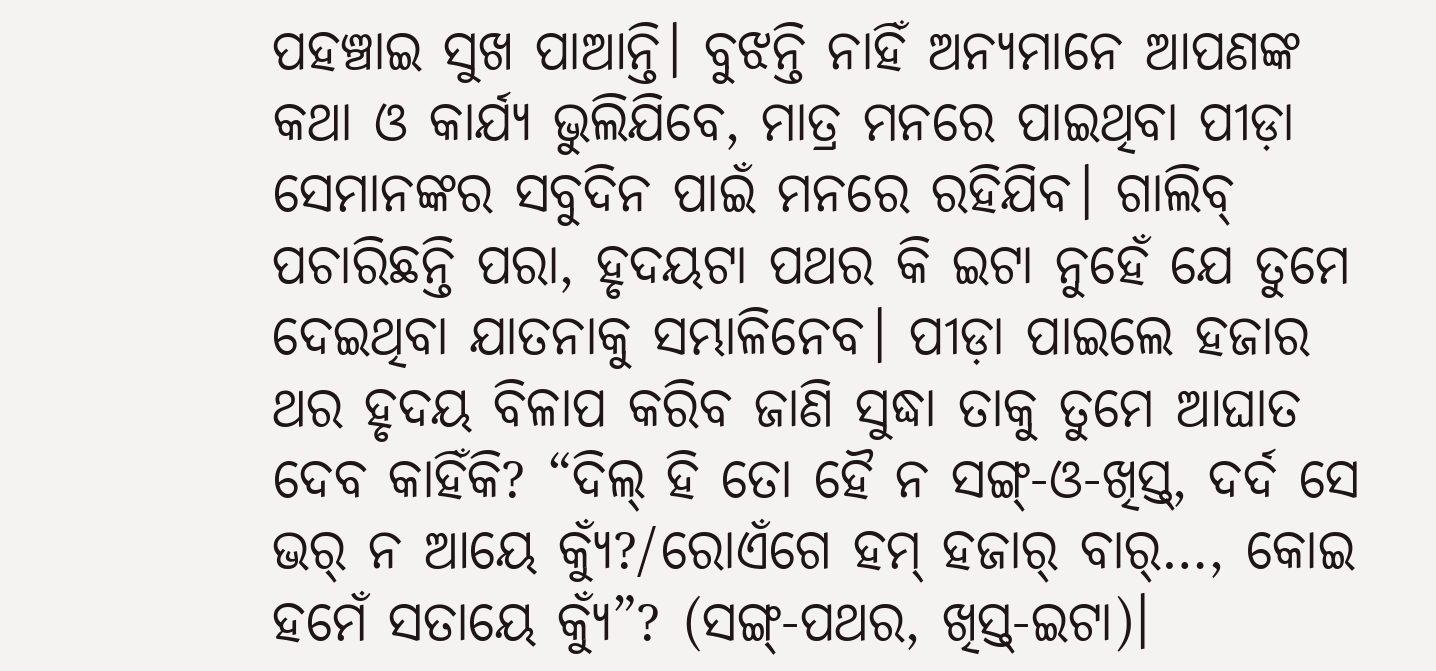ପହଞ୍ଚାଇ ସୁଖ ପାଆନ୍ତି। ବୁଝନ୍ତି ନାହିଁ ଅନ୍ୟମାନେ ଆପଣଙ୍କ କଥା ଓ କାର୍ଯ୍ୟ ଭୁଲିଯିବେ, ମାତ୍ର ମନରେ ପାଇଥିବା ପୀଡ଼ା ସେମାନଙ୍କର ସବୁଦିନ ପାଇଁ ମନରେ ରହିଯିବ। ଗାଲିବ୍ ପଚାରିଛନ୍ତି ପରା, ହୃଦୟଟା ପଥର କି ଇଟା ନୁହେଁ ଯେ ତୁମେ ଦେଇଥିବା ଯାତନାକୁ ସମ୍ଭାଳିନେବ। ପୀଡ଼ା ପାଇଲେ ହଜାର ଥର ହୃଦୟ ବିଳାପ କରିବ ଜାଣି ସୁଦ୍ଧା ତାକୁ ତୁମେ ଆଘାତ ଦେବ କାହିଁକି? “ଦିଲ୍ ହି ତୋ ହୈ ନ ସଙ୍ଗ୍-ଓ-ଖିସ୍ତ୍, ଦର୍ଦ ସେ ଭର୍ ନ ଆୟେ କ୍ୟୁଁ?/ରୋଏଁଗେ ହମ୍ ହଜାର୍ ବାର୍…, କୋଇ ହମେଁ ସତାୟେ କ୍ୟୁଁ”? (ସଙ୍ଗ୍-ପଥର, ଖିସ୍ତ୍-ଇଟା)।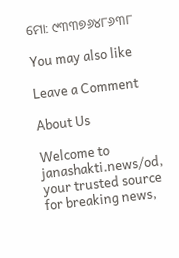ମୋ: ୯୩୩୭୬୪୮୬୩୮

You may also like

Leave a Comment

About Us

Welcome to janashakti.news/od, your trusted source for breaking news,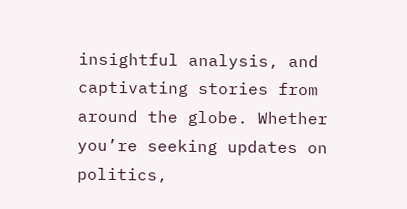insightful analysis, and captivating stories from around the globe. Whether you’re seeking updates on politics,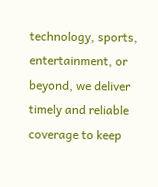technology, sports, entertainment, or beyond, we deliver timely and reliable coverage to keep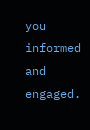you informed and engaged.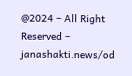@2024 – All Right Reserved – janashakti.news/od